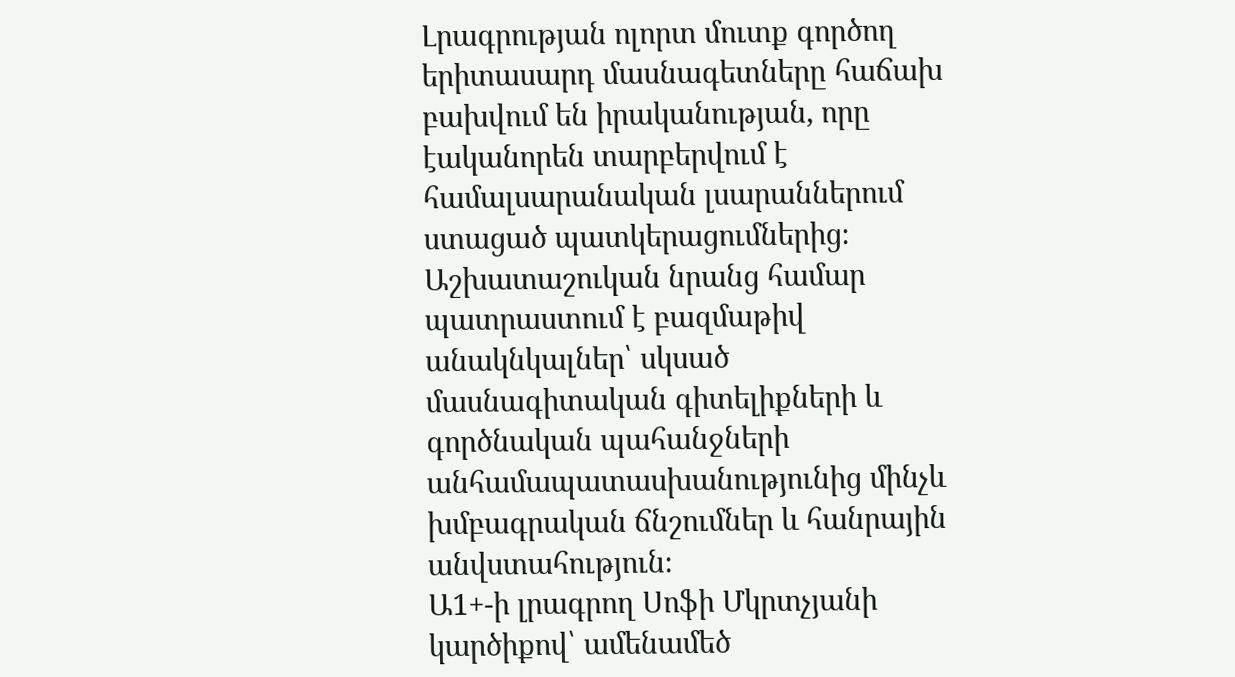Լրագրության ոլորտ մուտք գործող երիտասարդ մասնագետները հաճախ բախվում են իրականության, որը էականորեն տարբերվում է համալսարանական լսարաններում ստացած պատկերացումներից։ Աշխատաշուկան նրանց համար պատրաստում է բազմաթիվ անակնկալներ՝ սկսած մասնագիտական գիտելիքների և գործնական պահանջների անհամապատասխանությունից մինչև խմբագրական ճնշումներ և հանրային անվստահություն։
Ա1+-ի լրագրող Սոֆի Մկրտչյանի կարծիքով՝ ամենամեծ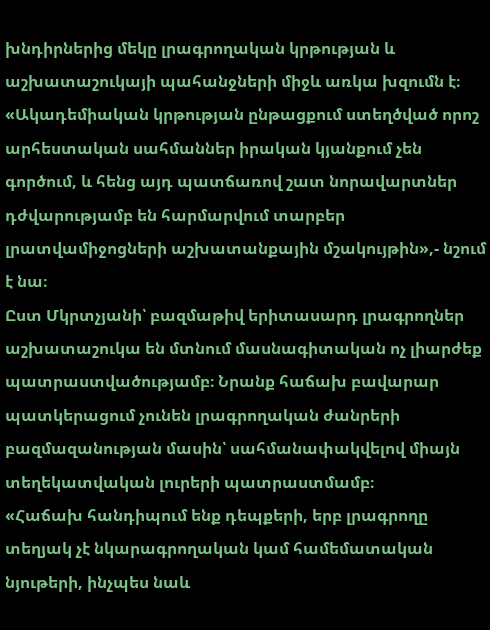խնդիրներից մեկը լրագրողական կրթության և աշխատաշուկայի պահանջների միջև առկա խզումն է։
«Ակադեմիական կրթության ընթացքում ստեղծված որոշ արհեստական սահմաններ իրական կյանքում չեն գործում, և հենց այդ պատճառով շատ նորավարտներ դժվարությամբ են հարմարվում տարբեր լրատվամիջոցների աշխատանքային մշակույթին»,- նշում է նա։
Ըստ Մկրտչյանի՝ բազմաթիվ երիտասարդ լրագրողներ աշխատաշուկա են մտնում մասնագիտական ոչ լիարժեք պատրաստվածությամբ։ Նրանք հաճախ բավարար պատկերացում չունեն լրագրողական ժանրերի բազմազանության մասին՝ սահմանափակվելով միայն տեղեկատվական լուրերի պատրաստմամբ։
«Հաճախ հանդիպում ենք դեպքերի, երբ լրագրողը տեղյակ չէ նկարագրողական կամ համեմատական նյութերի, ինչպես նաև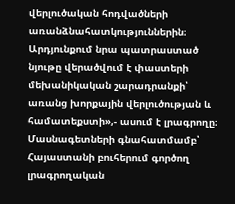վերլուծական հոդվածների առանձնահատկություններին։ Արդյունքում նրա պատրաստած նյութը վերածվում է փաստերի մեխանիկական շարադրանքի՝ առանց խորքային վերլուծության և համատեքստի»,- ասում է լրագրողը։
Մասնագետների գնահատմամբ՝ Հայաստանի բուհերում գործող լրագրողական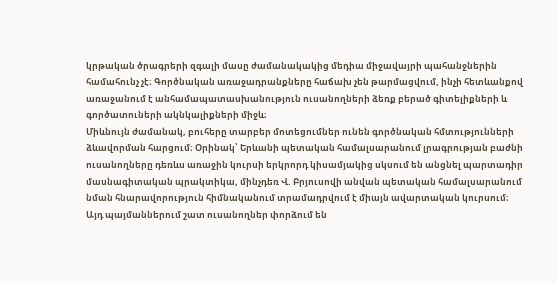կրթական ծրագրերի զգալի մասը ժամանակակից մեդիա միջավայրի պահանջներին համահունչ չէ։ Գործնական առաջադրանքները հաճախ չեն թարմացվում, ինչի հետևանքով առաջանում է անհամապատասխանություն ուսանողների ձեռք բերած գիտելիքների և գործատուների ակնկալիքների միջև։
Միևնույն ժամանակ, բուհերը տարբեր մոտեցումներ ունեն գործնական հմտությունների ձևավորման հարցում։ Օրինակ՝ Երևանի պետական համալսարանում լրագրության բաժնի ուսանողները դեռևս առաջին կուրսի երկրորդ կիսամյակից սկսում են անցնել պարտադիր մասնագիտական պրակտիկա, մինչդեռ Վ. Բրյուսովի անվան պետական համալսարանում նման հնարավորություն հիմնականում տրամադրվում է միայն ավարտական կուրսում։
Այդ պայմաններում շատ ուսանողներ փորձում են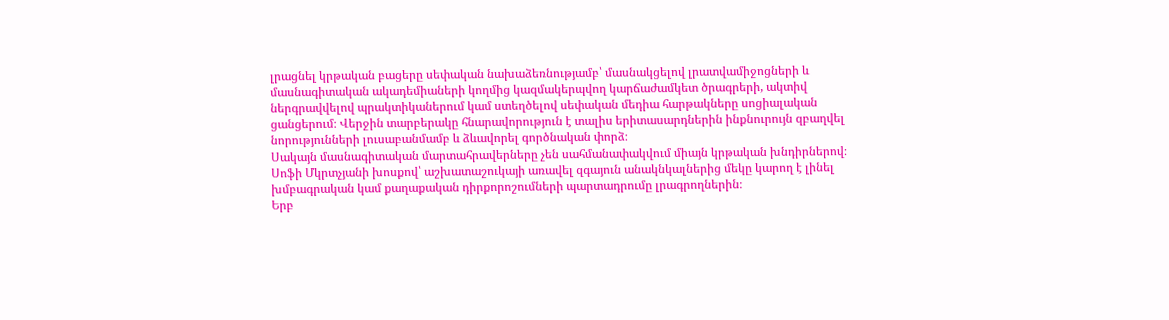լրացնել կրթական բացերը սեփական նախաձեռնությամբ՝ մասնակցելով լրատվամիջոցների և մասնագիտական ակադեմիաների կողմից կազմակերպվող կարճաժամկետ ծրագրերի, ակտիվ ներգրավվելով պրակտիկաներում կամ ստեղծելով սեփական մեդիա հարթակները սոցիալական ցանցերում։ Վերջին տարբերակը հնարավորություն է տալիս երիտասարդներին ինքնուրույն զբաղվել նորությունների լուսաբանմամբ և ձևավորել գործնական փորձ։
Սակայն մասնագիտական մարտահրավերները չեն սահմանափակվում միայն կրթական խնդիրներով։
Սոֆի Մկրտչյանի խոսքով՝ աշխատաշուկայի առավել զգայուն անակնկալներից մեկը կարող է լինել խմբագրական կամ քաղաքական դիրքորոշումների պարտադրումը լրագրողներին։
Երբ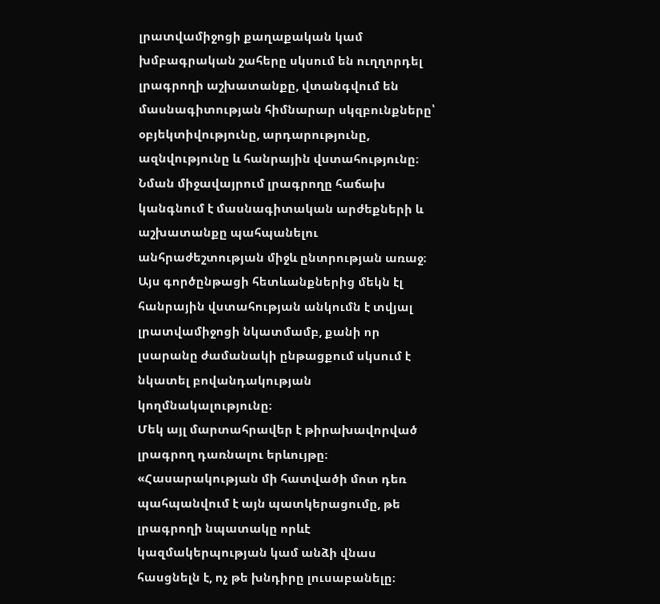լրատվամիջոցի քաղաքական կամ խմբագրական շահերը սկսում են ուղղորդել լրագրողի աշխատանքը, վտանգվում են մասնագիտության հիմնարար սկզբունքները՝ օբյեկտիվությունը, արդարությունը, ազնվությունը և հանրային վստահությունը։ Նման միջավայրում լրագրողը հաճախ կանգնում է մասնագիտական արժեքների և աշխատանքը պահպանելու անհրաժեշտության միջև ընտրության առաջ։
Այս գործընթացի հետևանքներից մեկն էլ հանրային վստահության անկումն է տվյալ լրատվամիջոցի նկատմամբ, քանի որ լսարանը ժամանակի ընթացքում սկսում է նկատել բովանդակության կողմնակալությունը։
Մեկ այլ մարտահրավեր է թիրախավորված լրագրող դառնալու երևույթը։
«Հասարակության մի հատվածի մոտ դեռ պահպանվում է այն պատկերացումը, թե լրագրողի նպատակը որևէ կազմակերպության կամ անձի վնաս հասցնելն է, ոչ թե խնդիրը լուսաբանելը։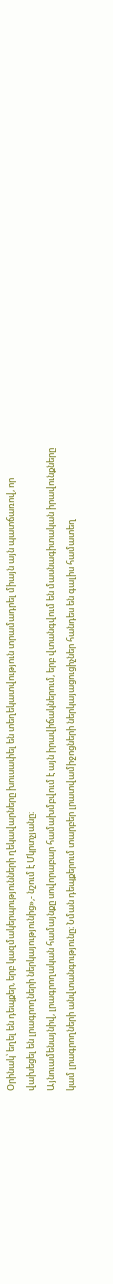Օրինակ՝ եղել են դեպքեր, երբ կազմակերպությունների ղեկավարները խուսափել են տեղեկատվություն տրամադրել միայն այն պատճառով, որ վախեցել են լրագրողների ներկայությունից»,- նշում է Մկրտչյանը։
Այնուամենայնիվ, լրագրողական համայնքը սովորաբար համախմբվում է այն իրավիճակներում, երբ վտանգվում են մասնագիտական իրավունքները կամ լրագրողների անվտանգությունը։ Նման դեպքերում տարբեր լրատվամիջոցների ներկայացուցիչներ հանդես են գալիս համատեղ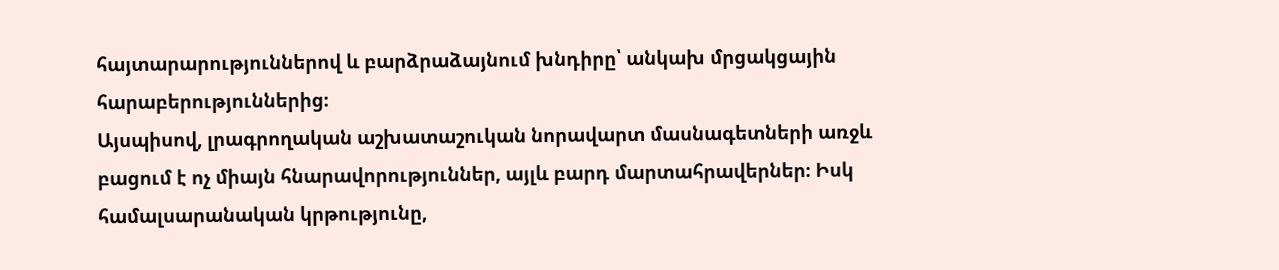հայտարարություններով և բարձրաձայնում խնդիրը՝ անկախ մրցակցային հարաբերություններից։
Այսպիսով, լրագրողական աշխատաշուկան նորավարտ մասնագետների առջև բացում է ոչ միայն հնարավորություններ, այլև բարդ մարտահրավերներ։ Իսկ համալսարանական կրթությունը,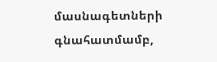մասնագետների գնահատմամբ,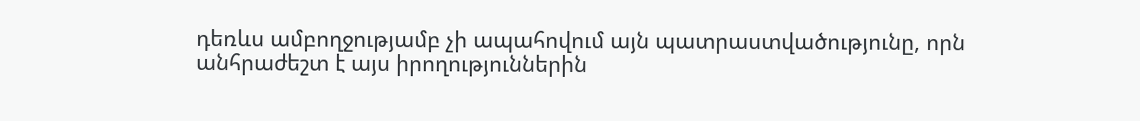դեռևս ամբողջությամբ չի ապահովում այն պատրաստվածությունը, որն անհրաժեշտ է այս իրողություններին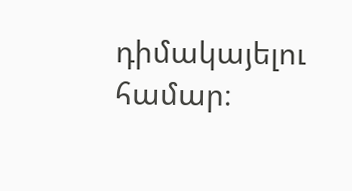դիմակայելու համար։